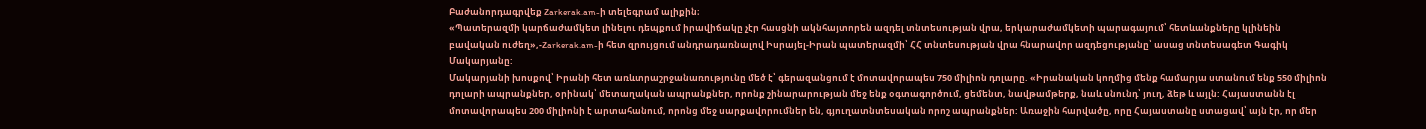Բաժանորդագրվեք Zarkerak.am-ի տելեգրամ ալիքին։
«Պատերազմի կարճաժամկետ լինելու դեպքում իրավիճակը չէր հասցնի ակնհայտորեն ազդել տնտեսության վրա, երկարաժամկետի պարագայում՝ հետևանքները կլինեին բավական ուժեղ»,-Zarkerak.am-ի հետ զրույցում անդրադառնալով Իսրայել-Իրան պատերազմի՝ ՀՀ տնտեսության վրա հնարավոր ազդեցությանը՝ ասաց տնտեսագետ Գագիկ Մակարյանը:
Մակարյանի խոսքով՝ Իրանի հետ առևտրաշրջանառությունը մեծ է՝ գերազանցում է մոտավորապես 750 միլիոն դոլարը. «Իրանական կողմից մենք համարյա ստանում ենք 550 միլիոն դոլարի ապրանքներ, օրինակ՝ մետաղական ապրանքներ, որոնք շինարարության մեջ ենք օգտագործում, ցեմենտ, նավթամթերք, նաև սնունդ՝ յուղ, ձեթ և այլն: Հայաստանն էլ մոտավորապես 200 միլիոնի է արտահանում, որոնց մեջ սարքավորումներ են, գյուղատնտեսական որոշ ապրանքներ: Առաջին հարվածը, որը Հայաստանը ստացավ՝ այն էր, որ մեր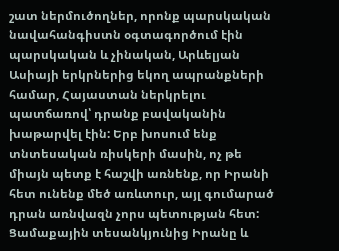շատ ներմուծողներ, որոնք պարսկական նավահանգիստն օգտագործում էին պարսկական և չինական, Արևելյան Ասիայի երկրներից եկող ապրանքների համար, Հայաստան ներկրելու պատճառով՝ դրանք բավականին խաթարվել էին: Երբ խոսում ենք տնտեսական ռիսկերի մասին, ոչ թե միայն պետք է հաշվի առնենք, որ Իրանի հետ ունենք մեծ առևտուր, այլ գումարած դրան առնվազն չորս պետության հետ: Ցամաքային տեսանկյունից Իրանը և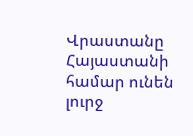Վրաստանը Հայաստանի համար ունեն լուրջ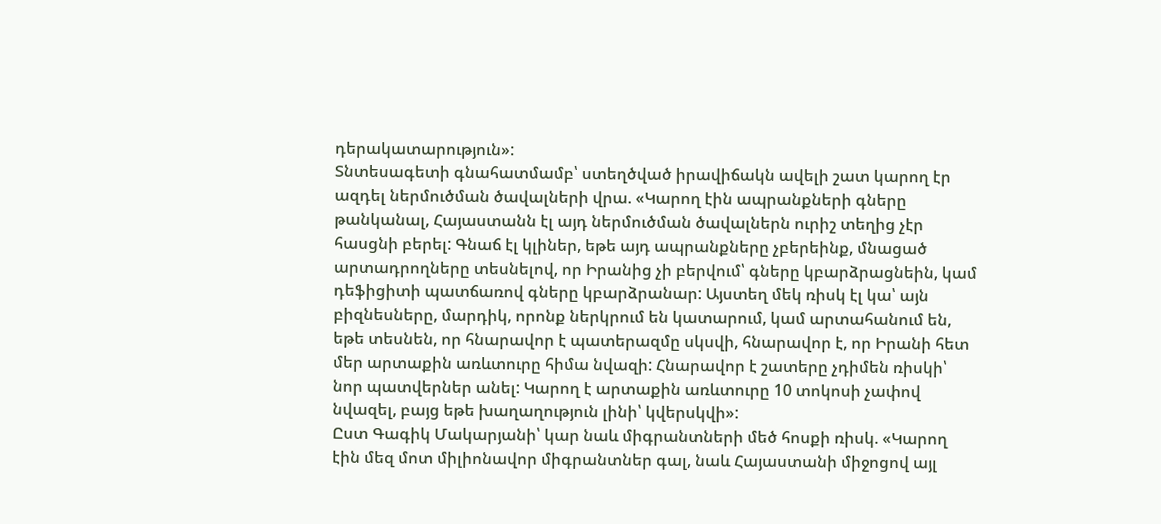դերակատարություն»:
Տնտեսագետի գնահատմամբ՝ ստեղծված իրավիճակն ավելի շատ կարող էր ազդել ներմուծման ծավալների վրա. «Կարող էին ապրանքների գները թանկանալ, Հայաստանն էլ այդ ներմուծման ծավալներն ուրիշ տեղից չէր հասցնի բերել: Գնաճ էլ կլիներ, եթե այդ ապրանքները չբերեինք, մնացած արտադրողները տեսնելով, որ Իրանից չի բերվում՝ գները կբարձրացնեին, կամ դեֆիցիտի պատճառով գները կբարձրանար: Այստեղ մեկ ռիսկ էլ կա՝ այն բիզնեսները, մարդիկ, որոնք ներկրում են կատարում, կամ արտահանում են, եթե տեսնեն, որ հնարավոր է պատերազմը սկսվի, հնարավոր է, որ Իրանի հետ մեր արտաքին առևտուրը հիմա նվազի: Հնարավոր է շատերը չդիմեն ռիսկի՝ նոր պատվերներ անել: Կարող է արտաքին առևտուրը 10 տոկոսի չափով նվազել, բայց եթե խաղաղություն լինի՝ կվերսկվի»:
Ըստ Գագիկ Մակարյանի՝ կար նաև միգրանտների մեծ հոսքի ռիսկ. «Կարող էին մեզ մոտ միլիոնավոր միգրանտներ գալ, նաև Հայաստանի միջոցով այլ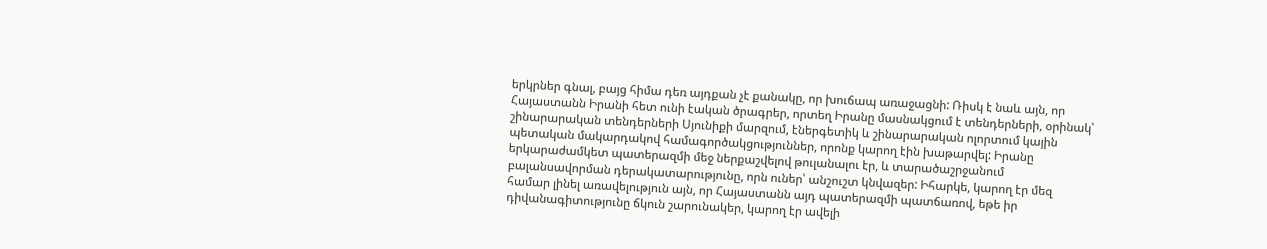երկրներ գնալ, բայց հիմա դեռ այդքան չէ քանակը, որ խուճապ առաջացնի: Ռիսկ է նաև այն, որ Հայաստանն Իրանի հետ ունի էական ծրագրեր, որտեղ Իրանը մասնակցում է տենդերների, օրինակ՝ շինարարական տենդերների Սյունիքի մարզում, էներգետիկ և շինարարական ոլորտում կային պետական մակարդակով համագործակցություններ, որոնք կարող էին խաթարվել: Իրանը երկարաժամկետ պատերազմի մեջ ներքաշվելով թուլանալու էր, և տարածաշրջանում բալանսավորման դերակատարությունը, որն ուներ՝ անշուշտ կնվազեր: Իհարկե, կարող էր մեզ համար լինել առավելություն այն, որ Հայաստանն այդ պատերազմի պատճառով, եթե իր դիվանագիտությունը ճկուն շարունակեր, կարող էր ավելի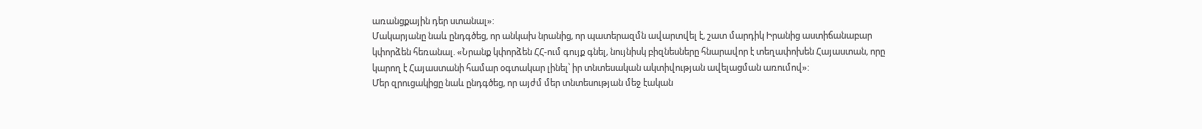առանցքային դեր ստանալ»:
Մակարյանը նաև ընդգծեց, որ անկախ նրանից, որ պատերազմն ավարտվել է, շատ մարդիկ Իրանից աստիճանաբար կփորձեն հեռանալ. «Նրանք կփորձեն ՀՀ-ում գույք գնել, նույնիսկ բիզնեսները հնարավոր է տեղափոխեն Հայաստան, որը կարող է Հայաստանի համար օգտակար լինել՝ իր տնտեսական ակտիվության ավելացման առումով»:
Մեր զրուցակիցը նաև ընդգծեց, որ այժմ մեր տնտեսության մեջ էական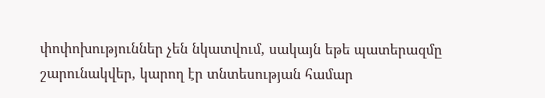փոփոխություններ չեն նկատվում, սակայն եթե պատերազմը շարունակվեր, կարող էր տնտեսության համար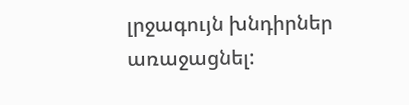լրջագույն խնդիրներ առաջացնել: